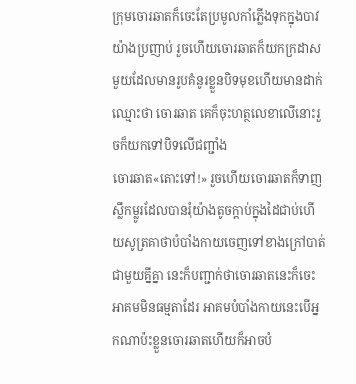ក្រុមចោរឆាតក៏ចេះតែប្រមូលកាំភ្លើងទុកក្នុងបាវ យ៉ាងប្រញាប់ រួចហើយចោរឆាតក៏យកក្រដាសមួយដែលមានរូបគំនូរខ្លួនបិទមុខហើយមានដាក់ឈ្មោះថា ចោរឆាត គេក៏ចុះហត្ថលេខាលើនោះរួចក៏យកទៅបិទលើជញ្ជាំង
ចោរឆាត«តោះទៅ!» រួចហើយចោរឆាតក៏ទាញស្លឹកម្លូរដែលបានរុំយ៉ាងតូចក្ដាប់ក្នុងដៃជាប់ហើយសូត្រគាថាបំបាំងកាយចេញទៅខាងក្រៅបាត់ជាមួយគ្នីគ្នា នេះក៏បញ្ជាក់ថាចោរឆាតនេះក៏ចេះអាគមមិនធម្មតាដែរ អាគមបំបាំងកាយនេះបើអ្នកណាប៉ះខ្លួនចោរឆាតហើយក៏អាចបំ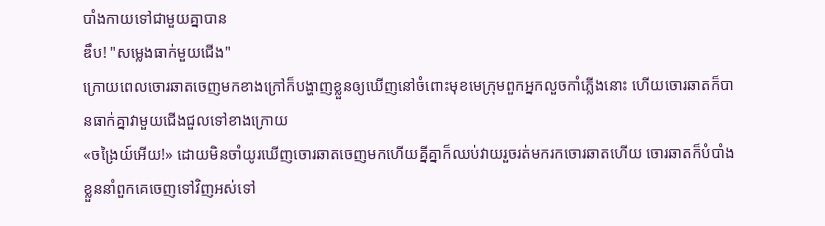បាំងកាយទៅជាមួយគ្នាបាន
ឌឹប! "សម្លេងធាក់មួយជើង"
ក្រោយពេលចោរឆាតចេញមកខាងក្រៅក៏បង្ហាញខ្លួនឲ្យឃើញនៅចំពោះមុខមេក្រុមពួកអ្នកលួចកាំភ្លើងនោះ ហើយចោរឆាតក៏បានធាក់គ្នាវាមួយជើងជួលទៅខាងក្រោយ
«ចង្រៃយ៍អើយ!» ដោយមិនចាំយូរឃើញចោរឆាតចេញមកហើយគ្នីគ្នាក៏ឈប់វាយរួចរត់មករកចោរឆាតហើយ ចោរឆាតក៏បំបាំងខ្លួននាំពួកគេចេញទៅវិញអស់ទៅ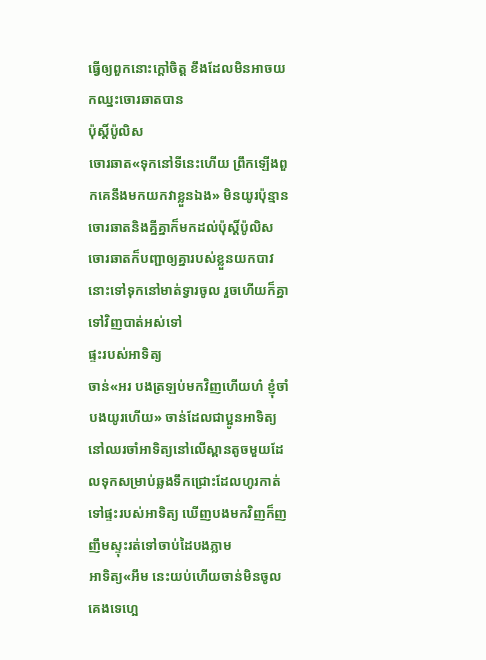ធ្វើឲ្យពួកនោះក្ដៅចិត្ត ខឹងដែលមិនអាចយកឈ្នះចោរឆាតបាន
ប៉ុស្តិ៍ប៉ូលិស
ចោរឆាត«ទុកនៅទីនេះហើយ ព្រឹកឡើងពួកគេនឹងមកយកវាខ្លួនឯង» មិនយូរប៉ុន្មានចោរឆាតនិងគ្នីគ្នាក៏មកដល់ប៉ុស្តិ៍ប៉ូលិស ចោរឆាតក៏បញ្ជាឲ្យគ្នារបស់ខ្លួនយកបាវនោះទៅទុកនៅមាត់ទ្វារចូល រួចហើយក៏គ្នាទៅវិញបាត់អស់ទៅ
ផ្ទះរបស់អាទិត្យ
ចាន់«អរ បងត្រឡប់មកវិញហើយហ៎ ខ្ញុំចាំបងយូរហើយ» ចាន់ដែលជាប្អូនអាទិត្យនៅឈរចាំអាទិត្យនៅលើស្ពានតូចមួយដែលទុកសម្រាប់ឆ្លងទឹកជ្រោះដែលហូរកាត់ទៅផ្ទះរបស់អាទិត្យ ឃើញបងមកវិញក៏ញញឹមស្ទុះរត់ទៅចាប់ដៃបងភ្លាម
អាទិត្យ«អឹម នេះយប់ហើយចាន់មិនចូលគេងទេហ្អេ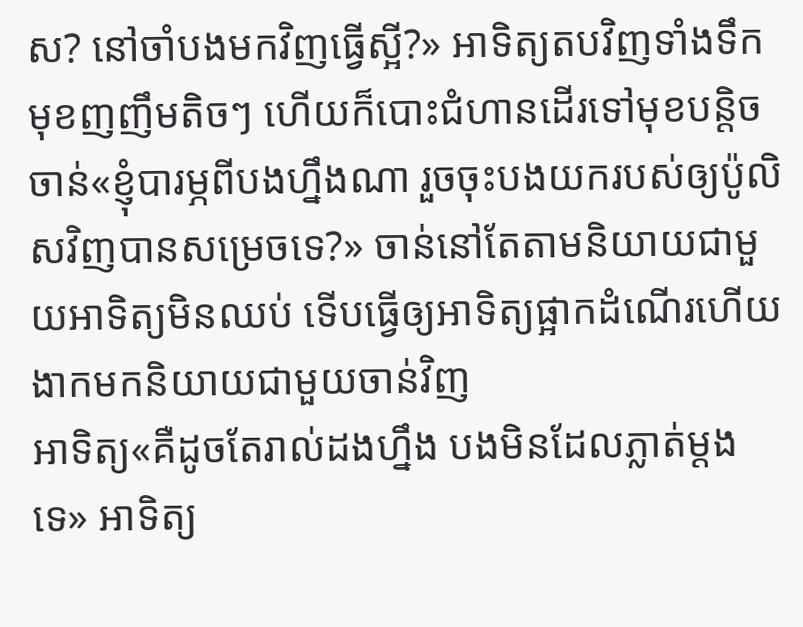ស? នៅចាំបងមកវិញធ្វើស្អី?» អាទិត្យតបវិញទាំងទឹកមុខញញឹមតិចៗ ហើយក៏បោះជំហានដើរទៅមុខបន្តិច
ចាន់«ខ្ញុំបារម្ភពីបងហ្នឹងណា រួចចុះបងយករបស់ឲ្យប៉ូលិសវិញបានសម្រេចទេ?» ចាន់នៅតែតាមនិយាយជាមួយអាទិត្យមិនឈប់ ទើបធ្វើឲ្យអាទិត្យផ្អាកដំណើរហើយងាកមកនិយាយជាមួយចាន់វិញ
អាទិត្យ«គឺដូចតែរាល់ដងហ្នឹង បងមិនដែលភ្លាត់ម្ដងទេ» អាទិត្យ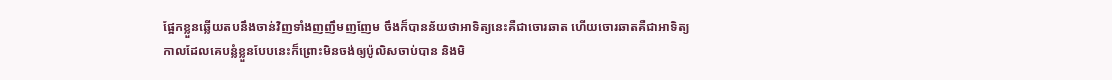ផ្អែកខ្លួនឆ្លើយតបនឹងចាន់វិញទាំងញញឹមញញែម ចឹងក៏បានន័យថាអាទិត្យនេះគឺជាចោរឆាត ហើយចោរឆាតគឺជាអាទិត្យ
កាលដែលគេបន្លំខ្លួនបែបនេះក៏ព្រោះមិនចង់ឲ្យប៉ូលិសចាប់បាន និងមិ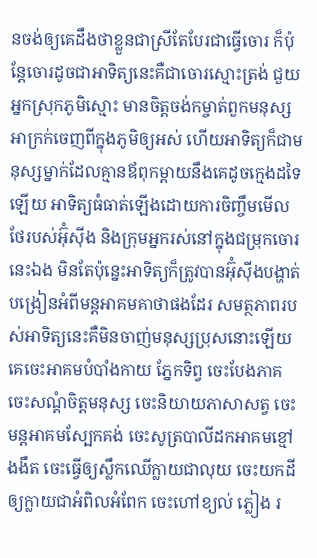នចង់ឲ្យគេដឹងថាខ្លួនជាស្រីតែបែរជាធ្វើចោរ ក៏ប៉ុន្តែចោរដូចជាអាទិត្យនេះគឺជាចោរស្មោះត្រង់ ជួយអ្នកស្រុកភូមិស្មោះ មានចិត្តចង់កម្ចាត់ពួកមនុស្សអាក្រក់ចេញពីក្នុងភូមិឲ្យអស់ ហើយអាទិត្យក៏ជាមនុស្សម្នាក់ដែលគ្មានឪពុកម្ដាយនឹងគេដូចក្មេងដទៃឡើយ អាទិត្យធំធាត់ឡើងដោយការចិញ្ចឹមមើលថែរបស់អ៊ុំស៊ីង និងក្រុមអ្នករស់នៅក្នុងជម្រុកចោរនេះឯង មិនតែប៉ុន្នេះអាទិត្យក៏ត្រូវបានអ៊ុំស៊ីងបង្ហាត់បង្រៀនអំពីមន្ដអាគមគាថាផងដែរ សមត្ថភាពរបស់អាទិត្យនេះគឺមិនចាញ់មនុស្សប្រុសនោះឡើយ គេចេះអាគមបំបាំងកាយ ភ្នែកទិព្វ ចេះបែងភាគ ចេះសណ្ដំចិត្តមនុស្ស ចេះនិយាយភាសាសត្វ ចេះមន្ដអាគមស្បែកគង់ ចេះសូត្របាលីដកអាគមខ្មៅងងឹត ចេះធ្វើឲ្យស្លឹកឈើក្លាយជាលុយ ចេះយកដីឲ្យក្លាយជាអំពិលអំពែក ចេះហៅខ្យល់ ភ្លៀង រ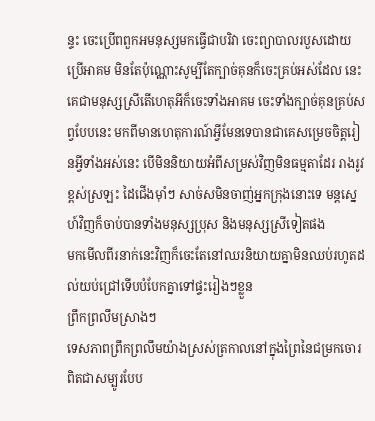ន្ទះ ចេះប្រើពពួកអមនុស្សមកធ្វើជាបរិវា ចេះព្យាបាលរបួសដោយប្រើអាគម មិនតែប៉ុណ្ណោះសូម្បីតែក្បាច់គុនក៏ចេះគ្រប់អស់ដែល នេះគេជាមនុស្សស្រីតើហេតុអីក៏ចេះទាំងអាគម ចេះទាំងក្បាច់គុនគ្រប់សព្វបែបនេះ មកពីមានហេតុការណ៍អ្វីមែនទេបានជាគេសម្រេចចិត្តរៀនអ្វីទាំងអស់នេះ បើមិននិយាយអំពីសម្រស់វិញមិនធម្មតាដែរ រាងរូវខ្ពស់ស្រឡះ ដៃជើងម៉ាំៗ សាច់សមិនចាញ់អ្នកក្រុងនោះទេ មន្ដស្នេហ៍វិញក៏ចាប់បានទាំងមនុស្សប្រុស និងមនុស្សស្រីទៀតផង
មកមើលពីរនាក់នេះវិញក៏ចេះតែនៅឈរនិយាយគ្នាមិនឈប់រហូតដល់យប់ជ្រៅទើបបំបែកគ្នាទៅផ្ទះរៀងៗខ្លួន
ព្រឹកព្រលឹមស្រាងៗ
ទេសភាពព្រឹកព្រលឹមយ៉ាងស្រស់ត្រកាលនៅក្នុងព្រៃនៃជម្រកចោរពិតជាសម្បូរបែប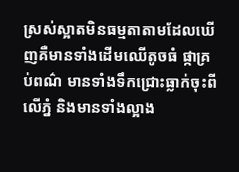ស្រស់ស្អាតមិនធម្មតាតាមដែលឃើញគឺមានទាំងដើមឈើតូចធំ ផ្កាគ្រប់ពណ៌ មានទាំងទឹកជ្រោះធ្លាក់ចុះពីលើភ្នំ និងមានទាំងល្អាង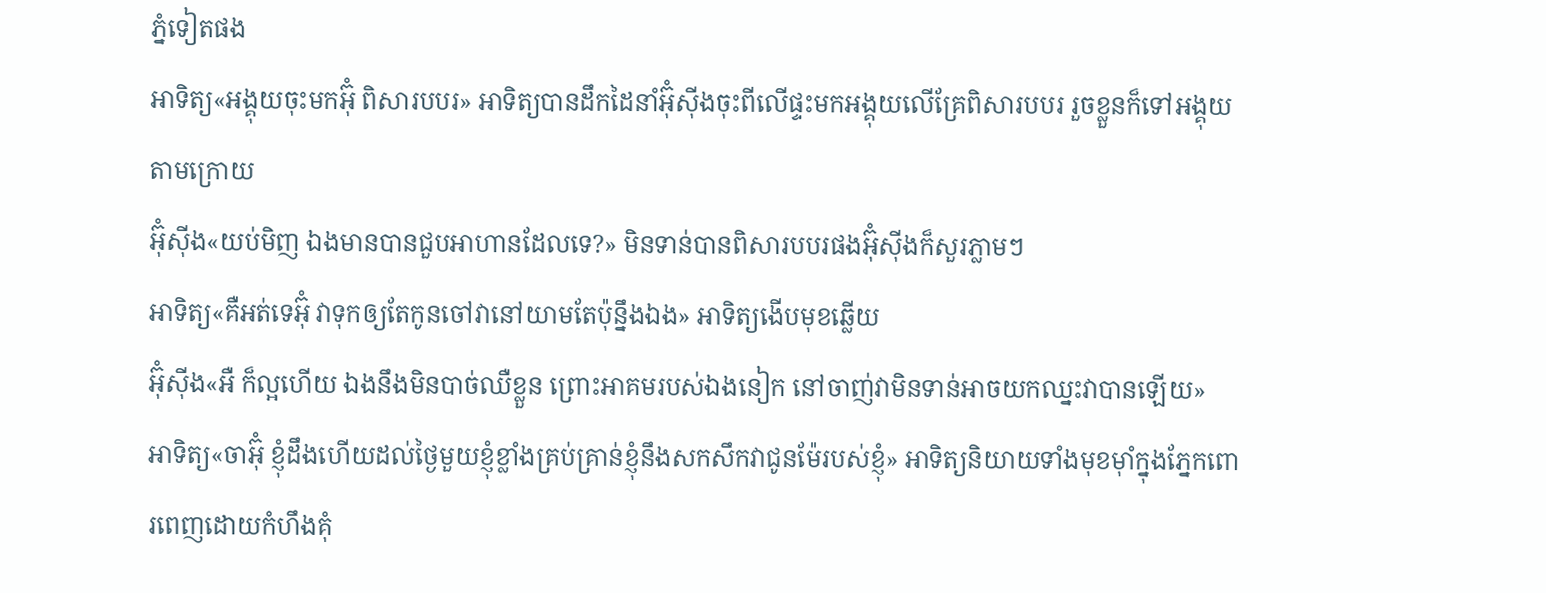ភ្នំទៀតផង
អាទិត្យ«អង្គុយចុះមកអ៊ុំ ពិសារបបរ» អាទិត្យបានដឹកដៃនាំអ៊ុំស៊ីងចុះពីលើផ្ទះមកអង្គុយលើគ្រែពិសារបបរ រួចខ្លួនក៏ទៅអង្គុយតាមក្រោយ
អ៊ុំស៊ីង«យប់មិញ ឯងមានបានជួបអាហានដែលទេ?» មិនទាន់បានពិសារបបរផងអ៊ុំស៊ីងក៏សួរភ្លាមៗ
អាទិត្យ«គឺអត់ទេអ៊ុំ វាទុកឲ្យតែកូនចៅវានៅយាមតែប៉ុន្នឹងឯង» អាទិត្យងើបមុខឆ្លើយ
អ៊ុំស៊ីង«អឺ ក៏ល្អហើយ ឯងនឹងមិនបាច់ឈឺខ្លួន ព្រោះអាគមរបស់ឯងនៀក នៅចាញ់វាមិនទាន់អាចយកឈ្នះវាបានឡើយ»
អាទិត្យ«ចាអ៊ុំ ខ្ញុំដឹងហើយដល់ថ្ងៃមួយខ្ញុំខ្លាំងគ្រប់គ្រាន់ខ្ញុំនឹងសកសឹកវាជូនម៉ែរបស់ខ្ញុំ» អាទិត្យនិយាយទាំងមុខម៉ាំក្នុងភ្នែកពោរពេញដោយកំហឹងគុំ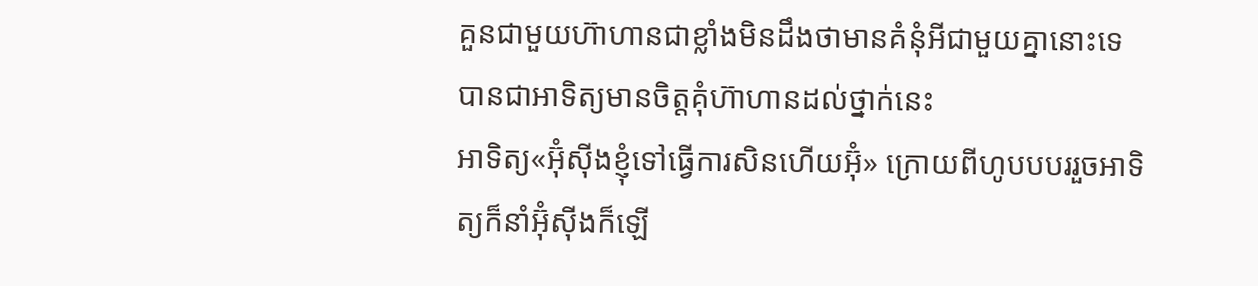គួនជាមួយហ៊ាហានជាខ្លាំងមិនដឹងថាមានគំនុំអីជាមួយគ្នានោះទេ បានជាអាទិត្យមានចិត្តគុំហ៊ាហានដល់ថ្នាក់នេះ
អាទិត្យ«អ៊ុំស៊ីងខ្ញុំទៅធ្វើការសិនហើយអ៊ុំ» ក្រោយពីហូបបបររួចអាទិត្យក៏នាំអ៊ុំស៊ីងក៏ឡើ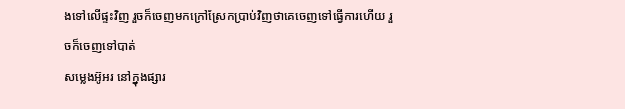ងទៅលើផ្ទះវិញ រួចក៏ចេញមកក្រៅស្រែកប្រាប់វិញថាគេចេញទៅធ្វើការហើយ រួចក៏ចេញទៅបាត់
សម្លេងអ៊ូអរ នៅក្នុងផ្សារ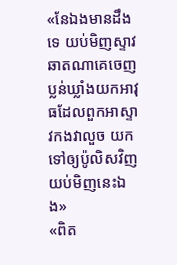«នែឯងមានដឹងទេ យប់មិញស្ទាវឆាតណាគេចេញប្លន់ឃ្លាំងយកអាវុធដែលពួកអាស្ទាវកងវាលួច យកទៅឲ្យប៉ូលិសវិញយប់មិញនេះឯង»
«ពិត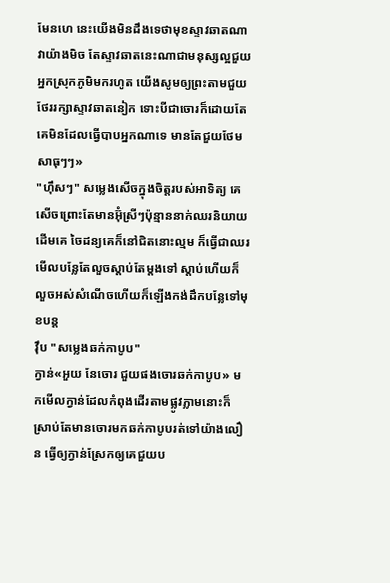មែនហេ នេះយើងមិនដឹងទេថាមុខស្ទាវឆាតណាវាយ៉ាងមិច តែស្ទាវឆាតនេះណាជាមនុស្សល្អជួយអ្នកស្រុកភូមិមករហូត យើងសូមឲ្យព្រះតាមជួយថែររក្សាស្ទាវឆាតនៀក ទោះបីជាចោរក៏ដោយតែគេមិនដែលធ្វើបាបអ្នកណាទេ មានតែជួយថែម សាធុៗៗ»
"ហ៊ឹសៗ" សម្លេងសើចក្នុងចិត្តរបស់អាទិត្យ គេសើចព្រោះតែមានអ៊ុំស្រីៗប៉ុន្មាននាក់ឈរនិយាយដើមគេ ចៃដន្យគេក៏នៅជិតនោះល្មម ក៏ធ្វើជាឈរមើលបន្លែតែលួចស្ដាប់តែម្ដងទៅ ស្ដាប់ហើយក៏លួចអស់សំណើចហើយក៏ឡើងកង់ដឹកបន្លែទៅមុខបន្ត
វ៉ឹប "សម្លេងឆក់កាបូប"
ក្វាន់«អួយ នែចោរ ជួយផងចោរឆក់កាបូប» មកមើលក្វាន់ដែលកំពុងដើរតាមផ្លូវភ្លាមនោះក៏ស្រាប់តែមានចោរមកឆក់កាបូបរត់ទៅយ៉ាងលឿន ធ្វើឲ្យក្វាន់ស្រែកឲ្យគេជួយប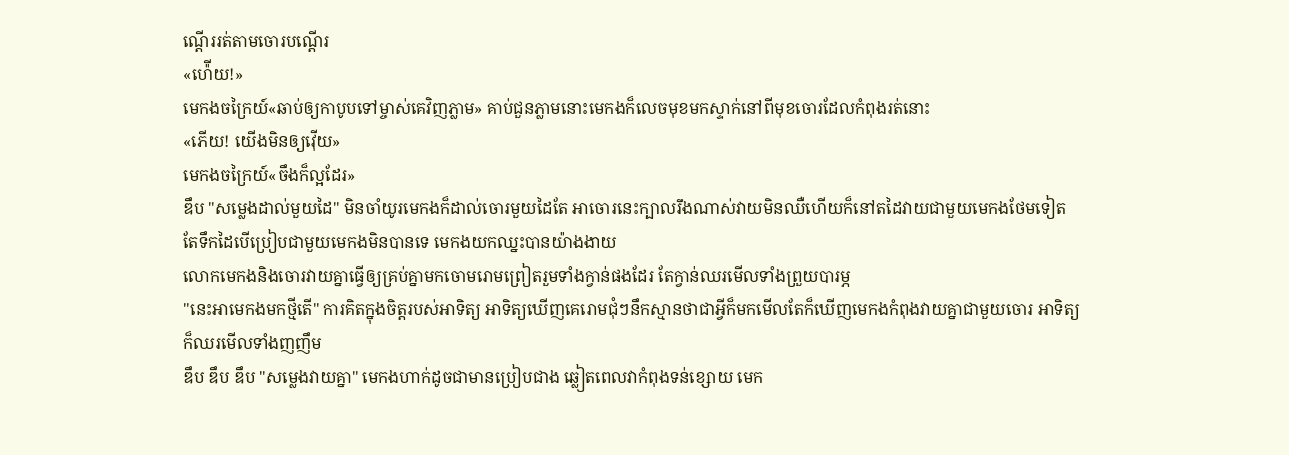ណ្ដើររត់តាមចោរបណ្ដើរ
«ហ៉ើយ!»
មេកងចក្រៃយ៍«ឆាប់ឲ្យកាបូបទៅម្ចាស់គេវិញភ្លាម» គាប់ជួនភ្លាមនោះមេកងក៏លេចមុខមកស្ទាក់នៅពីមុខចោរដែលកំពុងរត់នោះ
«ភើយ! យើងមិនឲ្យវ៉ើយ»
មេកងចក្រៃយ៍«ចឹងក៏ល្អដែរ»
ឌឹប "សម្លេងដាល់មួយដៃ" មិនចាំយូរមេកងក៏ដាល់ចោរមួយដៃតែ អាចោរនេះក្បាលរឹងណាស់វាយមិនឈឺហើយក៏នៅតដៃវាយជាមួយមេកងថែមទៀត តែទឹកដៃបើប្រៀបជាមួយមេកងមិនបានទេ មេកងយកឈ្នះបានយ៉ាងងាយ
លោកមេកងនិងចោរវាយគ្នាធ្វើឲ្យគ្រប់គ្នាមកចោមរោមព្រៀតរួមទាំងក្វាន់ផងដែរ តែក្វាន់ឈរមើលទាំងព្រួយបារម្ភ
"នេះអាមេកងមកថ្មីតើ" ការគិតក្នុងចិត្តរបស់អាទិត្យ អាទិត្យឃើញគេរោមជុំៗនឹកស្មានថាជាអ្វីក៏មកមើលតែក៏ឃើញមេកងកំពុងវាយគ្នាជាមួយចោរ អាទិត្យក៏ឈរមើលទាំងញញឹម
ឌឹប ឌឹប ឌឹប "សម្លេងវាយគ្នា" មេកងហាក់ដូចជាមានប្រៀបជាង ឆ្លៀតពេលវាកំពុងទន់ខ្សោយ មេក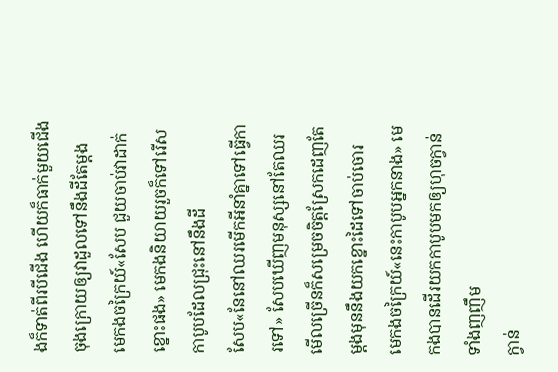ងក៏ទាត់ពីរបីជើង ហើយក៏ធាក់មួយជើងចុងក្រោយឲ្យវាដួលទៅនឹងដីតែម្ដង
មេកងចក្រៃយ៍«សែប ជួយចាប់វាដាក់ខ្នោះផង» មេកងនិយាយរួចក៏ទៅរើសកាបូបដែលជ្រុះនៅនឹងដី
សែប«នែនៅឈរមើកអីនាំគ្នាទៅធ្វើការទៅ» សែបឃើញមនុស្សនៅតែឈរមើលច្រើនក៏សម្រេចចិត្តស្រែកដេញតែម្ដងមុននឹងយកខ្នោះដៃទៅចាប់ចោរ
មេកងចក្រៃយ៍«នេះកាបូបអ្នកនាង» មេកងបានដើរយកកាបូបមកឲ្យហុចក្វាន់ទាំងញញឹម
ក្វាន់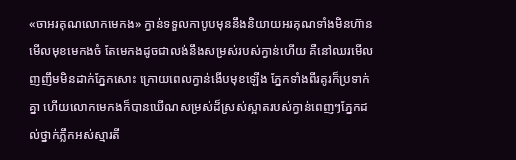«ចាអរគុណលោកមេកង» ក្វាន់ទទួលកាបូបមុននឹងនិយាយអរគុណទាំងមិនហ៊ានមើលមុខមេកងចំ តែមេកងដូចជាលង់នឹងសម្រស់របស់ក្វាន់ហើយ គឺនៅឈរមើលញញឹមមិនដាក់ភ្នែកសោះ ក្រោយពេលក្វាន់ងើបមុខឡើង ភ្នែកទាំងពីរគូរក៏ប្រទាក់គ្នា ហើយលោកមេកងក៏បានឃើណសម្រស់ដ៏ស្រស់ស្អាតរបស់ក្វាន់ពេញៗភ្នែកដល់ថ្នាក់ភ្លឹកអស់ស្មារតី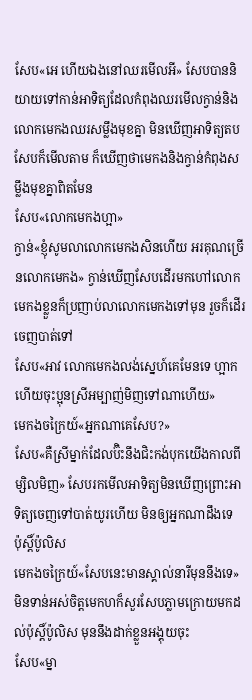សែប«អេ ហើយឯងនៅឈរមើលអី» សែបបាននិយាយទៅកាន់អាទិត្យដែលកំពុងឈរមើលក្វាន់និងលោកមេកងឈរសម្លឹងមុខគ្នា មិនឃើញអាទិត្យតបសែបក៏មើលតាម ក៏ឃើញថាមេកងនិងក្វាន់កំពុងសម្លឹងមុខគ្នាពិតមែន
សែប«លោកមេកងហ្អា»
ក្វាន់«ខ្ញុំសូមលាលោកមេកងសិនហើយ អរគុណច្រើនលោកមេកង» ក្វាន់ឃើញសែបដើរមកហៅលោកមេកងខ្លួនក៏ប្រញាប់លាលោកមេកងទៅមុន រួចក៏ដើរចេញបាត់ទៅ
សែប«អាវ លោកមេកងលង់ស្នេហ៍គេមែនទេ ហ្អាកហើយចុះប្អុនស្រីអម្បាញ់មិញទៅណាហើយ»
មេកងចក្រៃយ៍«អ្នកណាគេសែប?»
សែប«គឺស្រីម្នាក់ដែលប៊ិះនឹងជិះកង់បុកយើងកាលពីម្សិលមិញ» សែបរកមើលអាទិត្យមិនឃើញព្រោះអាទិត្យចេញទៅបាត់យូរហើយ មិនឲ្យអ្នកណាដឹងទេ
ប៉ុស្តិ៍ប៉ូលិស
មេកងចក្រៃយ៍«សែបនេះមានស្គាល់នារីមុននឹងទេ» មិនទាន់អស់ចិត្តមេកហក៏សួរសែបភ្លាមក្រោយមកដល់ប៉ុស្តិ៍ប៉ូលិស មុននឹងដាក់ខ្លួនអង្គុយចុះ
សែប«ម្នា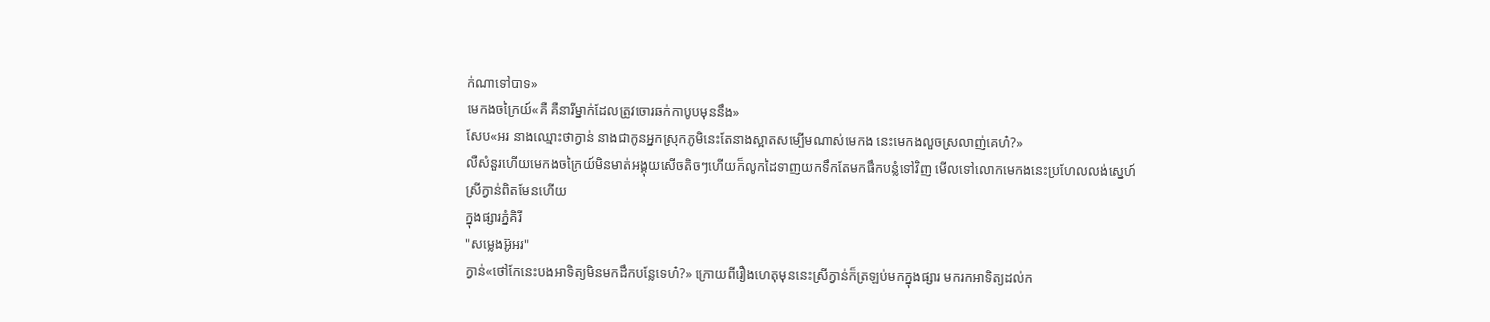ក់ណាទៅបាទ»
មេកងចក្រៃយ៍«គឺ គឺនារីម្នាក់ដែលត្រូវចោរឆក់កាបូបមុននឹង»
សែប«អរ នាងឈ្មោះថាក្វាន់ នាងជាកូនអ្នកស្រុកភូមិនេះតែនាងស្អាតសម្បើមណាស់មេកង នេះមេកងលួចស្រលាញ់គេហ៎?»
លឺសំនួរហើយមេកងចក្រៃយ៍មិនមាត់អង្គុយសើចតិចៗហើយក៏លូកដៃទាញយកទឹកតែមកផឹកបន្លំទៅវិញ មើលទៅលោកមេកងនេះប្រហែលលង់ស្នេហ៍ស្រីក្វាន់ពិតមែនហើយ
ក្នុងផ្សារភ្នំគិរី
"សម្លេងអ៊ូអរ"
ក្វាន់«ថៅកែនេះបងអាទិត្យមិនមកដឹកបន្លែទេហ៎?» ក្រោយពីរឿងហេតុមុននេះស្រីក្វាន់ក៏ត្រឡប់មកក្នុងផ្សារ មករកអាទិត្យដល់ក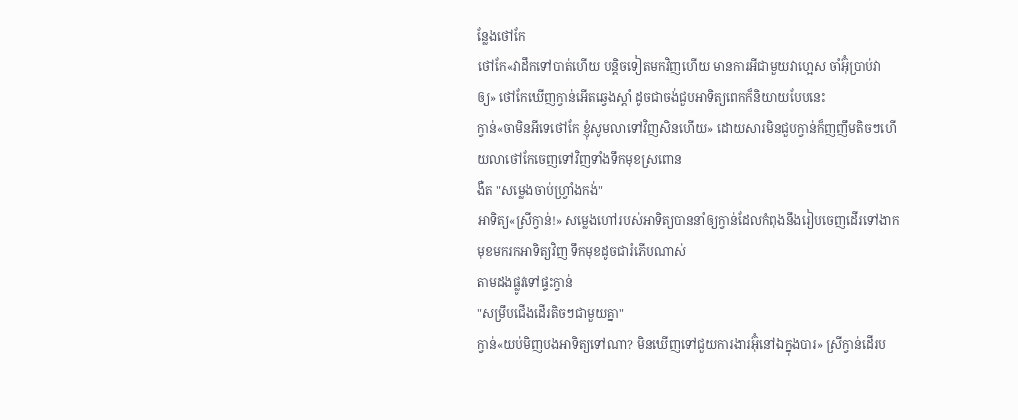ន្លែងថៅកែ
ថៅកែ«វាដឹកទៅបាត់ហើយ បន្តិចទៀតមកវិញហើយ មានការអីជាមួយវាហ្អេស ចាំអ៊ុំប្រាប់វាឲ្យ» ថៅកែឃើញក្វាន់អើតឆ្វេងស្ដាំ ដូចជាចង់ជួបអាទិត្យពេកក៏និយាយបែបនេះ
ក្វាន់«ចាមិនអីទេថៅកែ ខ្ញុំសូមលាទៅវិញសិនហើយ» ដោយសារមិនជួបក្វាន់ក៏ញញឹមតិចៗហើយលាថៅកែចេញទៅវិញទាំងទឹកមុខស្រពោន
ងឺត "សម្លេងចាប់ហ្វ្រាំងកង់"
អាទិត្យ«ស្រីក្វាន់!» សម្លេងហៅរបស់អាទិត្យបាននាំឲ្យក្វាន់ដែលកំពុងនឹងរៀបចេញដើរទៅងាកមុខមករកអាទិត្យវិញ ទឹកមុខដូចជារំភើបណាស់
តាមដងផ្លូវទៅផ្ទះក្វាន់
"សម្រឹបជើងដើរតិចៗជាមួយគ្នា"
ក្វាន់«យប់មិញបងអាទិត្យទៅណា? មិនឃើញទៅជួយការងារអ៊ុំនៅឯក្នុងបារ» ស្រីក្វាន់ដើរប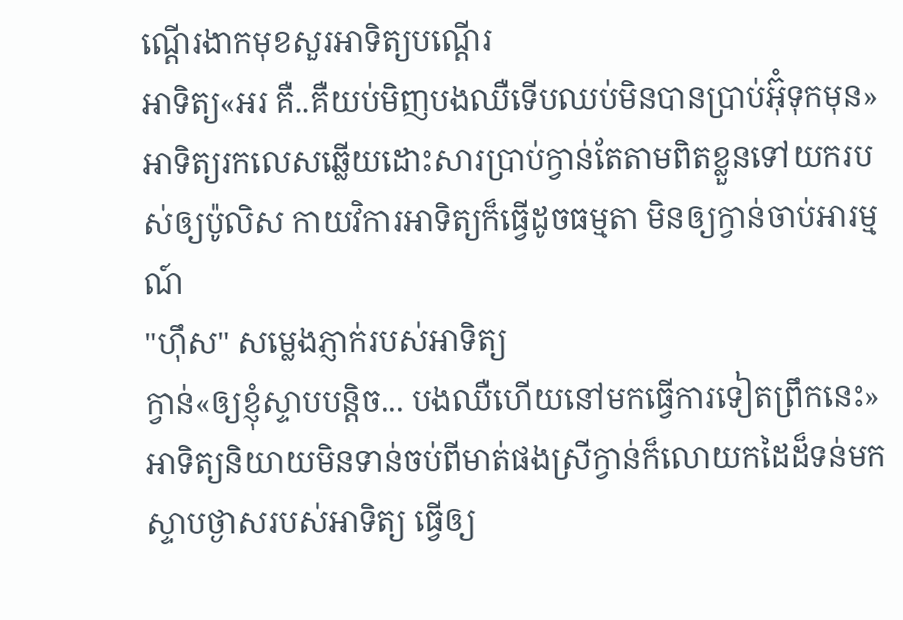ណ្ដើរងាកមុខសួរអាទិត្យបណ្ដើរ
អាទិត្យ«អរ គឺ..គឺយប់មិញបងឈឺទើបឈប់មិនបានប្រាប់អ៊ុំទុកមុន» អាទិត្យរកលេសឆ្លើយដោះសារប្រាប់ក្វាន់តែតាមពិតខ្លួនទៅយករបស់ឲ្យប៉ូលិស កាយវិការអាទិត្យក៏ធ្វើដូចធម្មតា មិនឲ្យក្វាន់ចាប់អារម្មណ៍
"ហ៊ឹស" សម្លេងភ្ញាក់របស់អាទិត្យ
ក្វាន់«ឲ្យខ្ញុំស្ទាបបន្តិច... បងឈឺហើយនៅមកធ្វើការទៀតព្រឹកនេះ» អាទិត្យនិយាយមិនទាន់ចប់ពីមាត់ផងស្រីក្វាន់ក៏លោយកដៃដ៏ទន់មកស្ទាបថ្ងាសរបស់អាទិត្យ ធ្វើឲ្យ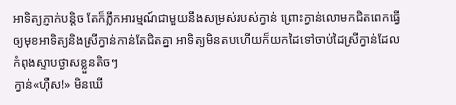អាទិត្យភ្ញាក់បន្តិច តែក៏ភ្លឹកអារម្មណ៍ជាមួយនឹងសម្រស់របស់ក្វាន់ ព្រោះក្វាន់លោមកជិតពេកធ្វើឲ្យមុខអាទិត្យនិងស្រីក្វាន់កាន់តែជិតគ្នា អាទិត្យមិនតបហើយក៏យកដៃទៅចាប់ដៃស្រីក្វាន់ដែលកំពុងស្ទាបថ្ងាសខ្លួនតិចៗ
ក្វាន់«ហ៊ឺស!» មិនឃើ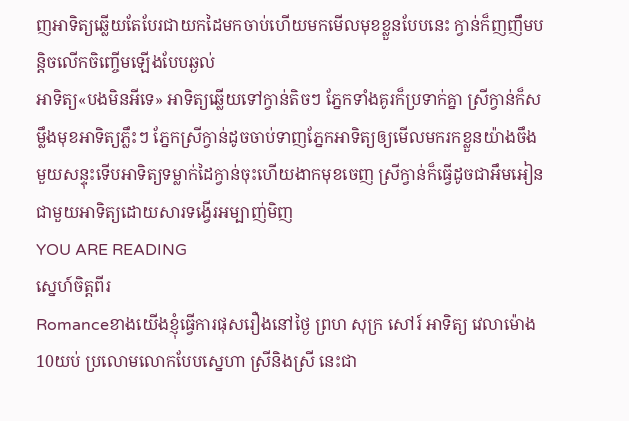ញអាទិត្យឆ្លើយតែបែរជាយកដៃមកចាប់ហើយមកមើលមុខខ្លួនបែបនេះ ក្វាន់ក៏ញញឹមបន្តិចលើកចិញ្ចើមឡើងបែបឆ្ងល់
អាទិត្យ«បងមិនអីទេ» អាទិត្យឆ្លើយទៅក្វាន់តិចៗ ភ្នែកទាំងគូរក៏ប្រទាក់គ្នា ស្រីក្វាន់ក៏សម្លឹងមុខអាទិត្យភ្លឹះៗ ភ្នែកស្រីក្វាន់ដូចចាប់ទាញភ្នែកអាទិត្យឲ្យមើលមករកខ្លួនយ៉ាងចឹង មួយសន្ទុះទើបអាទិត្យទម្លាក់ដៃក្វាន់ចុះហើយងាកមុខចេញ ស្រីក្វាន់ក៏ធ្វើដូចជាអឹមអៀនជាមួយអាទិត្យដោយសារទង្វើរអម្បាញ់មិញ
YOU ARE READING
ស្នេហ៍ចិត្តពីរ
Romanceខាងយើងខ្ញុំធ្វើការផុសរឿងនៅថ្ងៃ ព្រហ សុក្រ សៅរ៍ អាទិត្យ វេលាម៉ោង10យប់ ប្រលោមលោកបែបស្នេហា ស្រីនិងស្រី នេះជា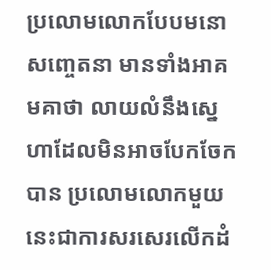ប្រលោមលោកបែបមនោសញ្ចេតនា មានទាំងអាគមគាថា លាយលំនឹងស្នេហាដែលមិនអាចបែកចែកបាន ប្រលោមលោកមួយនេះជាការសរសេរលើកដំ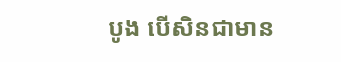បូង បើសិនជាមាន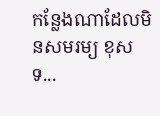កន្លែងណាដែលមិនសមរម្យ ខុសទ...